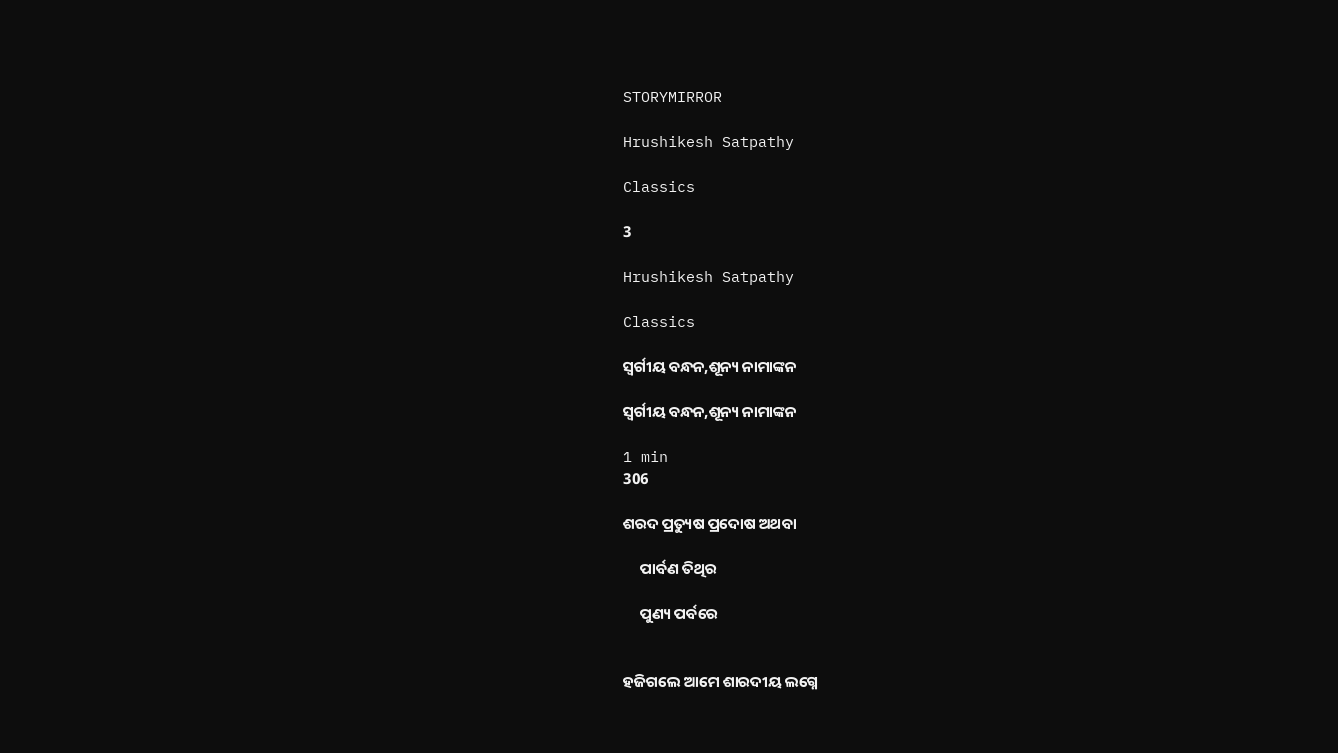STORYMIRROR

Hrushikesh Satpathy

Classics

3

Hrushikesh Satpathy

Classics

ସ୍ବର୍ଗୀୟ ବନ୍ଧନ,ଶୂନ୍ୟ ନାମାଙ୍କନ

ସ୍ବର୍ଗୀୟ ବନ୍ଧନ,ଶୂନ୍ୟ ନାମାଙ୍କନ

1 min
306

ଶରଦ ପ୍ରତ୍ୟୁଷ ପ୍ରଦୋଷ ଅଥବା

     ପାର୍ବଣ ତିଥିର

     ପୁଣ୍ୟ ପର୍ବରେ


ହଜିଗଲେ ଆମେ ଶାରଦୀୟ ଲଗ୍ନେ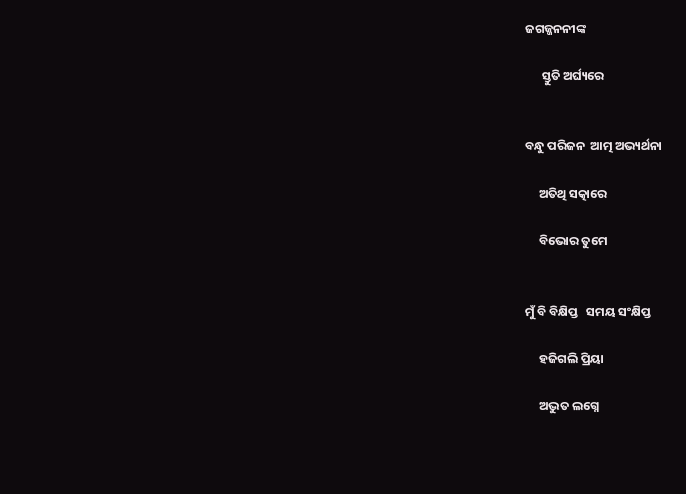ଜଗଜ୍ଜନନୀଙ୍କ

      ସ୍ତୁତି ଅର୍ଘ୍ୟରେ


ବନ୍ଧୁ ପରିଜନ  ଆତ୍ମ ଅଭ୍ୟର୍ଥନା

     ଅତିଥି ସତ୍କାରେ

     ବିଭୋର ତୁମେ


ମୁଁ ବି ବିକ୍ଷିପ୍ତ   ସମୟ ସଂକ୍ଷିପ୍ତ

     ହଜିଗଲି ପ୍ରିୟା

     ଅଦ୍ଭୁତ ଲଗ୍ନେ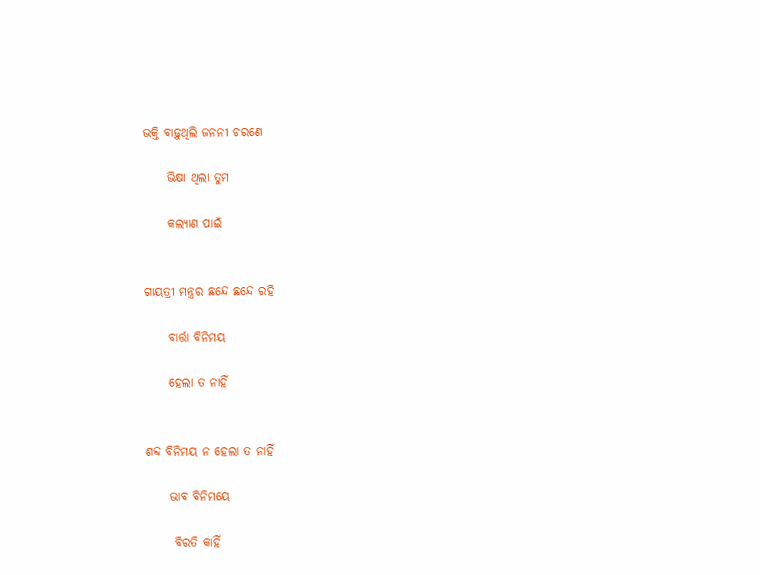ଭକ୍ତି ବାଢ଼ୁଥିଲି ଜନନୀ ଚରଣେ

     ଭିକ୍ଷା ଥିଲା ତୁମ

     କଲ୍ୟାଣ ପାଇଁ


ଗାୟତ୍ରୀ ମନ୍ତ୍ରର ଛନ୍ଦେ ଛନ୍ଦେ ରହି

     ବାର୍ତ୍ତା ବିନିମୟ

     ହେଲା ତ ନାହିଁ


ଶବ୍ଦ ବିନିମୟ ନ ହେଲା ତ ନାହିଁ

     ଭାବ ବିନିମୟେ

      ବିରତି କାହିଁ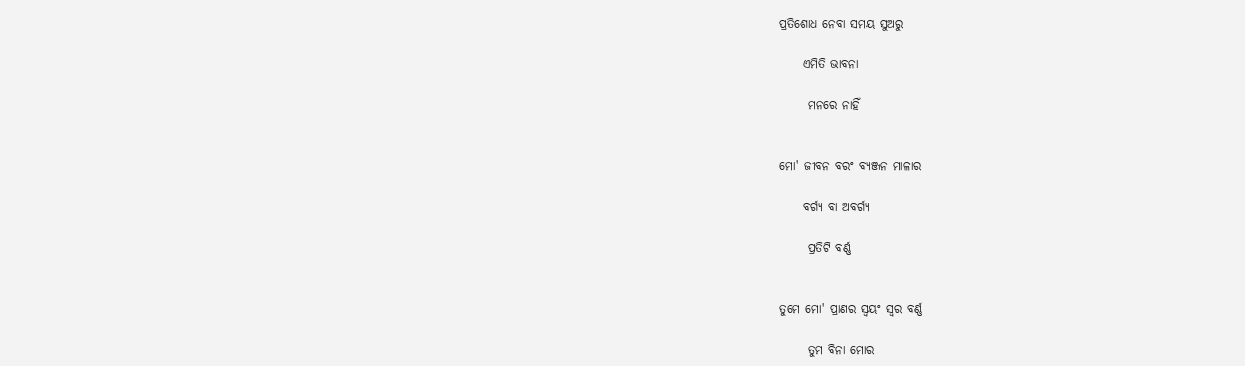ପ୍ରତିଶୋଧ ନେବା ସମୟ ସୁଅରୁ

     ଏମିତି ଭାବନା

      ମନରେ ନାହିଁ


ମୋ' ଜୀବନ ବରଂ ବ୍ୟଞ୍ଜନ ମାଳାର

     ବର୍ଗ୍ୟ ବା ଅବର୍ଗ୍ୟ

      ପ୍ରତିଟି ବର୍ଣ୍ଣ


ତୁମେ ମୋ' ପ୍ରାଣର ସ୍ୱୟଂ ସ୍ୱର ବର୍ଣ୍ଣ

      ତୁମ ବିନା ମୋର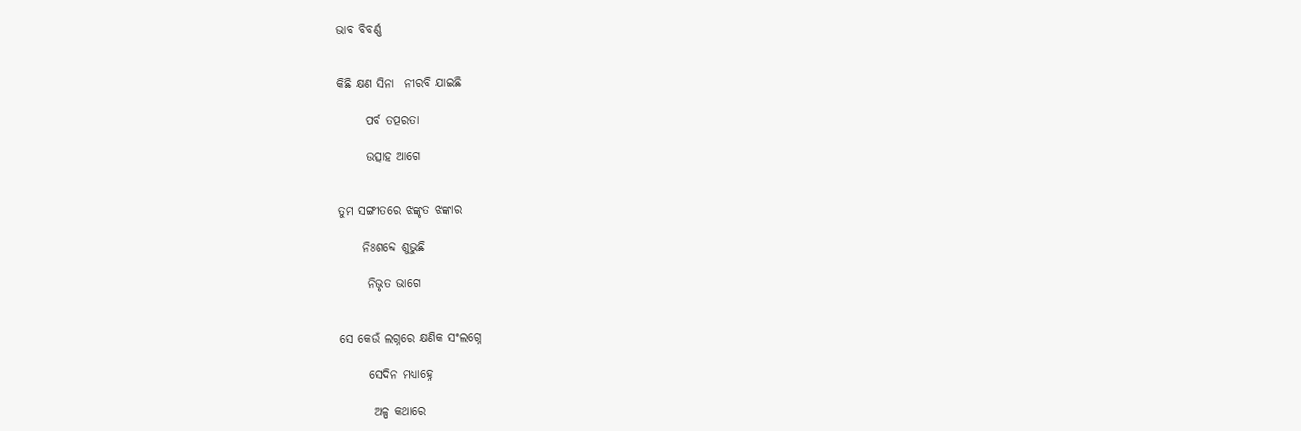ଭାବ ବିବର୍ଣ୍ଣ


କିଛି କ୍ଷଣ ସିନା  ନୀରବି ଯାଇଛି

      ପର୍ବ ତତ୍ପରତା

      ଉତ୍ସାହ ଆଗେ


ତୁମ ସଙ୍ଗୀତରେ ଝଙ୍କୃତ ଝଙ୍କାର

     ନିଃଶବ୍ଦେ ଶୁଭୁଛି

      ନିଭୃତ ଭାଗେ


ସେ କେଉଁ ଲଗ୍ନରେ କ୍ଷଣିକ ସଂଲଗ୍ନେ

      ସେଦିନ ମଧ୍ୟାହ୍ନେ

       ଅଳ୍ପ କଥାରେ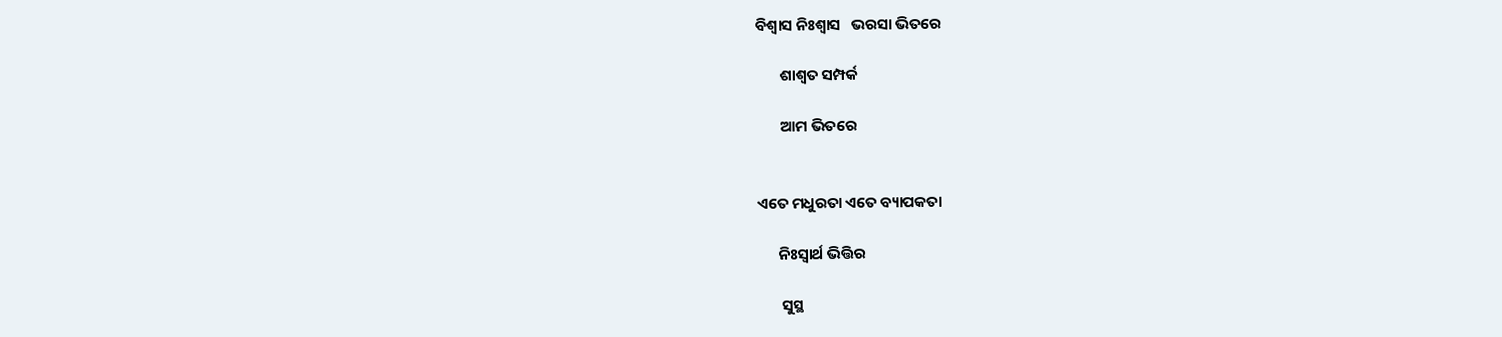ବିଶ୍ୱାସ ନିଃଶ୍ୱାସ   ଭରସା ଭିତରେ

       ଶାଶ୍ୱତ ସମ୍ପର୍କ

       ଆମ ଭିତରେ


ଏତେ ମଧୁରତା ଏତେ ବ୍ୟାପକତା

      ନିଃସ୍ୱାର୍ଥ ଭିତ୍ତିର

       ସୁସ୍ଥ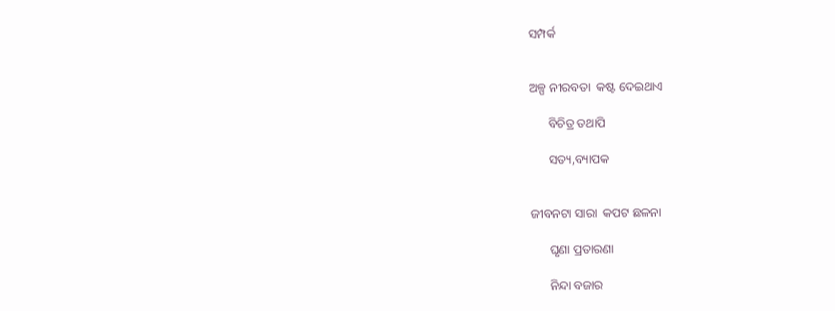ସମ୍ପର୍କ


ଅଳ୍ପ ନୀରବତା  କଷ୍ଟ ଦେଇଥାଏ

      ବିଚିତ୍ର ତଥାପି

      ସତ୍ୟ,ବ୍ୟାପକ


ଜୀବନଟା ସାରା  କପଟ ଛଳନା

      ଘୃଣା ପ୍ରତାରଣା

      ନିନ୍ଦା ବଜାର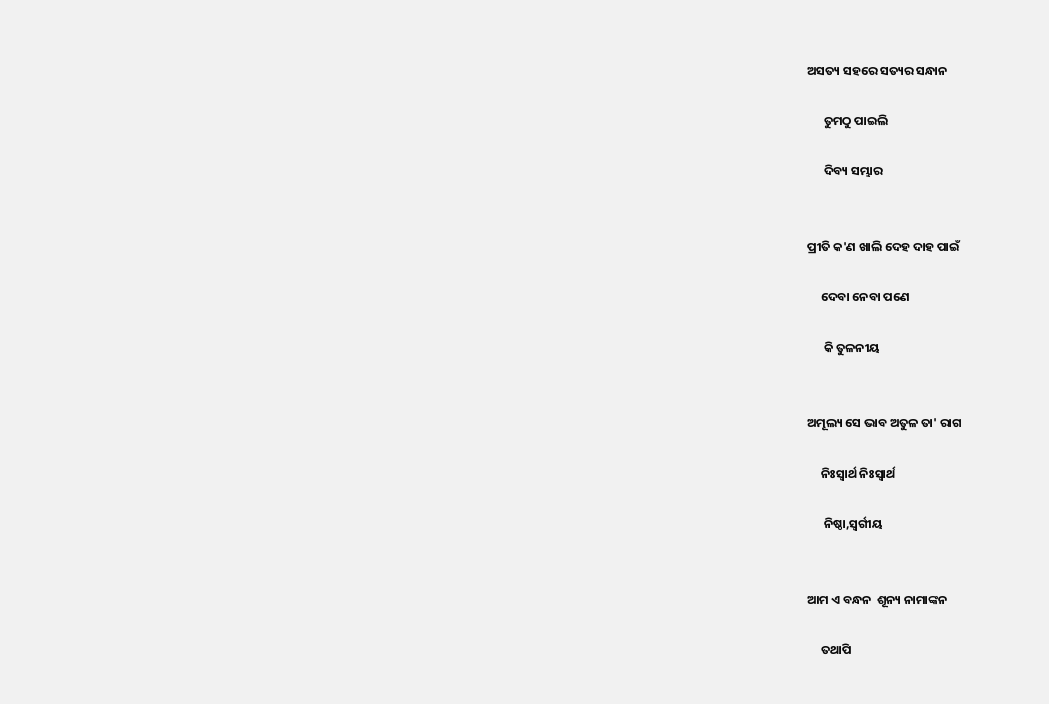ଅସତ୍ୟ ସହରେ ସତ୍ୟର ସନ୍ଧାନ

      ତୁମଠୁ ପାଇଲି

      ଦିବ୍ୟ ସମ୍ଭାର


ପ୍ରୀତି କ'ଣ ଖାଲି ଦେହ ଦାହ ପାଇଁ

     ଦେବା ନେବା ପଣେ

      କି ତୁଳନୀୟ


ଅମୂଲ୍ୟ ସେ ଭାବ ଅତୁଳ ତା' ରାଗ

     ନିଃସ୍ୱାର୍ଥ ନିଃସ୍ୱାର୍ଥ

      ନିଷ୍ଠା,ସ୍ବର୍ଗୀୟ


ଆମ ଏ ବନ୍ଧନ  ଶୂନ୍ୟ ନାମାଙ୍କନ

     ତଥାପି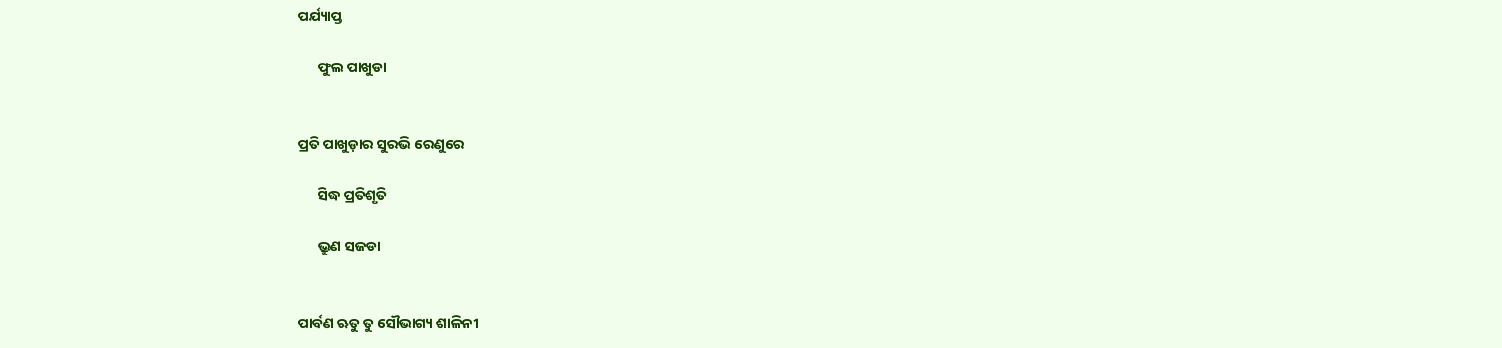ପର୍ଯ୍ୟାପ୍ତ

      ଫୁଲ ପାଖୁଡା


ପ୍ରତି ପାଖୁଡ଼ାର ସୁରଭି ରେଣୁରେ

      ସିଦ୍ଧ ପ୍ରତିଶୃତି

      ଭ୍ରୁଣ ସଜଡା


ପାର୍ବଣ ଋତୁ ତୁ ସୌଭାଗ୍ୟ ଶାଳିନୀ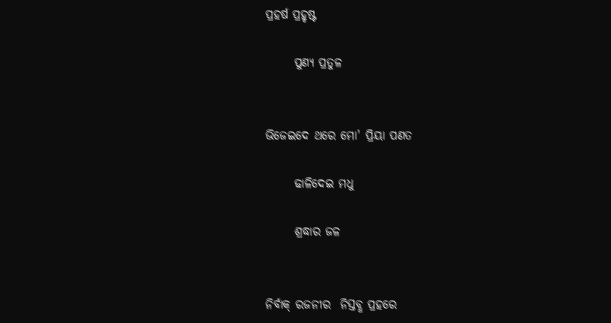ପ୍ରହର୍ଷ ପ୍ରହୃଷ୍ଟ

      ପୁଣ୍ୟ ପ୍ରତୁଳ


ଭିଜେଇଦେ ଥରେ ମୋ' ପ୍ରିୟା ପଣତ

      ଢାଳିଦେଇ ମଧୁ

      ଶ୍ରଦ୍ଧାର ଜଳ


ନିର୍ବାକ୍ ରଜନୀର  ନିସ୍ତବ୍ଧ ପ୍ରହରେ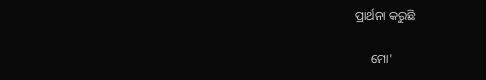ପ୍ରାର୍ଥନା କରୁଛି

     ମୋ'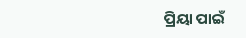ପ୍ରିୟା ପାଇଁ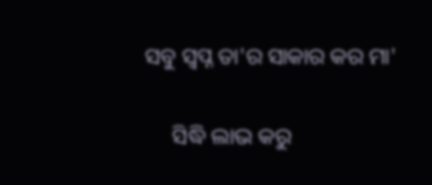ସବୁ ସ୍ବପ୍ନ ତା'ର ସାକାର କର ମା'

     ସିଦ୍ଧି ଲାଭ କରୁ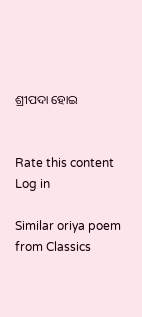ଶ୍ରୀପଦା ହୋଇ


Rate this content
Log in

Similar oriya poem from Classics